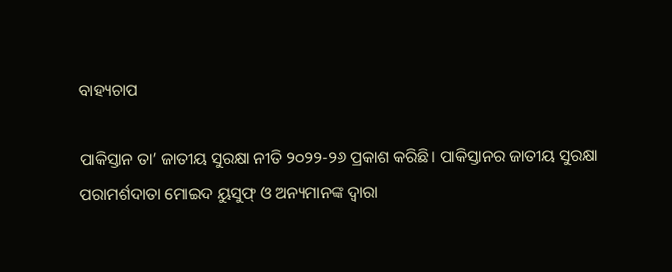ବାହ୍ୟଚାପ

ପାକିସ୍ତାନ ତା’ ଜାତୀୟ ସୁରକ୍ଷା ନୀତି ୨୦୨୨-୨୬ ପ୍ରକାଶ କରିଛି। ପାକିସ୍ତାନର ଜାତୀୟ ସୁରକ୍ଷା ପରାମର୍ଶଦାତା ମୋଇଦ ୟୁସୁଫ୍‌ ଓ ଅନ୍ୟମାନଙ୍କ ଦ୍ୱାରା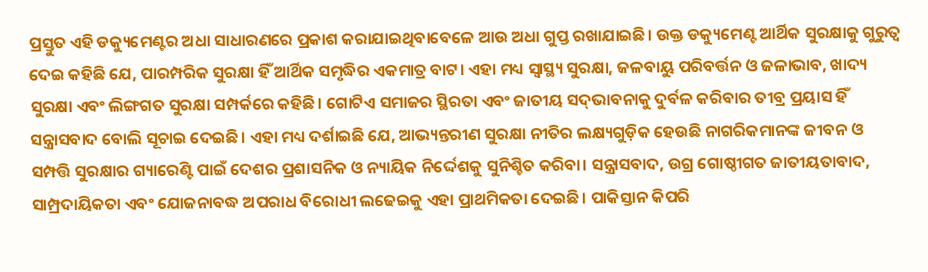ପ୍ରସ୍ତୁତ ଏହି ଡକ୍ୟୁମେଣ୍ଟର ଅଧା ସାଧାରଣରେ ପ୍ରକାଶ କରାଯାଇଥିବାବେଳେ ଆଉ ଅଧା ଗୁପ୍ତ ରଖାଯାଇଛି। ଉକ୍ତ ଡକ୍ୟୁମେଣ୍ଟ ଆର୍ଥିକ ସୁରକ୍ଷାକୁ ଗୁରୁତ୍ୱ ଦେଇ କହିଛି ଯେ, ପାରମ୍ପରିକ ସୁରକ୍ଷା ହିଁ ଆର୍ଥିକ ସମୃଦ୍ଧିର ଏକମାତ୍ର ବାଟ। ଏହା ମଧ୍ୟ ସ୍ବାସ୍ଥ୍ୟ ସୁରକ୍ଷା, ଜଳବାୟୁ ପରିବର୍ତ୍ତନ ଓ ଜଳାଭାବ, ଖାଦ୍ୟ ସୁରକ୍ଷା ଏବଂ ଲିଙ୍ଗଗତ ସୁରକ୍ଷା ସମ୍ପର୍କରେ କହିଛି। ଗୋଟିଏ ସମାଜର ସ୍ଥିରତା ଏବଂ ଜାତୀୟ ସଦ୍‌ଭାବନାକୁ ଦୁର୍ବଳ କରିବାର ତୀବ୍ର ପ୍ରୟାସ ହିଁ ସନ୍ତ୍ରାସବାଦ ବୋଲି ସୂଚାଇ ଦେଇଛି। ଏହା ମଧ୍ୟ ଦର୍ଶାଇଛି ଯେ, ଆଭ୍ୟନ୍ତରୀଣ ସୁରକ୍ଷା ନୀତିର ଲକ୍ଷ୍ୟଗୁଡ଼ିକ ହେଉଛି ନାଗରିକମାନଙ୍କ ଜୀବନ ଓ ସମ୍ପତ୍ତି ସୁରକ୍ଷାର ଗ୍ୟାରେଣ୍ଟି ପାଇଁ ଦେଶର ପ୍ରଶାସନିକ ଓ ନ୍ୟାୟିକ ନିର୍ଦ୍ଦେଶକୁ ସୁନିଶ୍ଚିତ କରିବା। ସନ୍ତ୍ରାସବାଦ, ଉଗ୍ର ଗୋଷ୍ଠୀଗତ ଜାତୀୟତାବାଦ, ସାମ୍ପ୍ରଦାୟିକତା ଏବଂ ଯୋଜନାବଦ୍ଧ ଅପରାଧ ବିରୋଧୀ ଲଢେଇକୁ ଏହା ପ୍ରାଥମିକତା ଦେଇଛି। ପାକିସ୍ତାନ କିପରି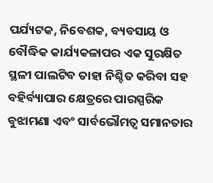ପର୍ଯ୍ୟଟକ, ନିବେଶକ, ବ୍ୟବସାୟ ଓ ବୌଦ୍ଧିକ କାର୍ଯ୍ୟକଳାପର ଏକ ସୁରକ୍ଷିତ ସ୍ଥଳୀ ପାଲଟିବ ତାହା ନିଶ୍ଚିତ କରିବା ସହ ବହିର୍ବ୍ୟାପାର କ୍ଷେତ୍ରରେ ପାରସ୍ପରିକ ବୁଝାମଣା ଏବଂ ସାର୍ବଭୌମତ୍ୱ ସମାନତାର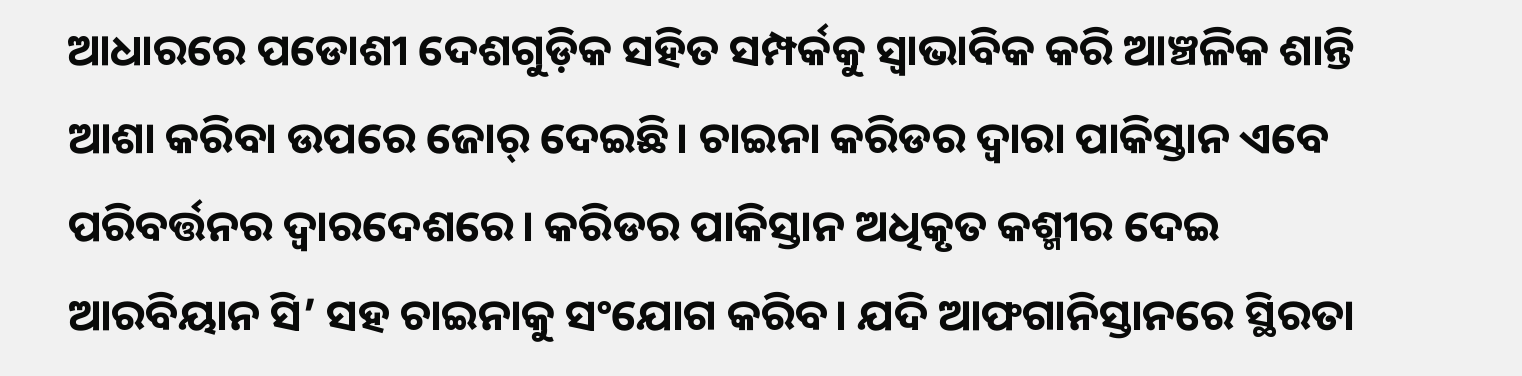ଆଧାରରେ ପଡୋଶୀ ଦେଶଗୁଡ଼ିକ ସହିତ ସମ୍ପର୍କକୁ ସ୍ବାଭାବିକ କରି ଆଞ୍ଚଳିକ ଶାନ୍ତି ଆଶା କରିବା ଉପରେ ଜୋର୍‌ ଦେଇଛି। ଚାଇନା କରିଡର ଦ୍ୱାରା ପାକିସ୍ତାନ ଏବେ ପରିବର୍ତ୍ତନର ଦ୍ୱାରଦେଶରେ। କରିଡର ପାକିସ୍ତାନ ଅଧିକୃତ କଶ୍ମୀର ଦେଇ ଆରବିୟାନ ସି’ ସହ ଚାଇନାକୁ ସଂଯୋଗ କରିବ। ଯଦି ଆଫଗାନିସ୍ତାନରେ ସ୍ଥିରତା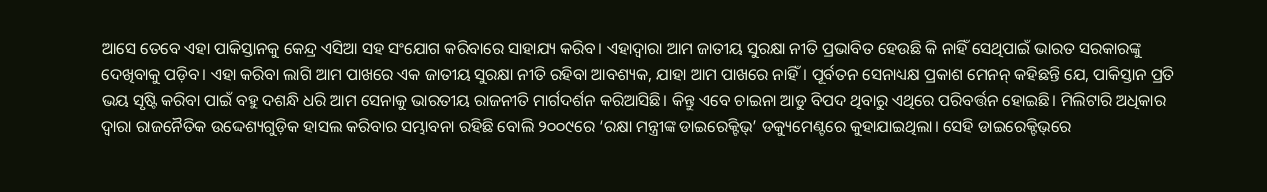ଆସେ ତେବେ ଏହା ପାକିସ୍ତାନକୁ କେନ୍ଦ୍ର ଏସିଆ ସହ ସଂଯୋଗ କରିବାରେ ସାହାଯ୍ୟ କରିବ। ଏହାଦ୍ୱାରା ଆମ ଜାତୀୟ ସୁରକ୍ଷା ନୀତି ପ୍ରଭାବିତ ହେଉଛି କି ନାହିଁ ସେଥିପାଇଁ ଭାରତ ସରକାରଙ୍କୁ ଦେଖିବାକୁ ପଡ଼ିବ। ଏହା କରିବା ଲାଗି ଆମ ପାଖରେ ଏକ ଜାତୀୟ ସୁରକ୍ଷା ନୀତି ରହିବା ଆବଶ୍ୟକ, ଯାହା ଆମ ପାଖରେ ନାହିଁ। ପୂର୍ବତନ ସେନାଧ୍ୟକ୍ଷ ପ୍ରକାଶ ମେନନ୍‌ କହିଛନ୍ତି ଯେ, ପାକିସ୍ତାନ ପ୍ରତି ଭୟ ସୃଷ୍ଟି କରିବା ପାଇଁ ବହୁ ଦଶନ୍ଧି ଧରି ଆମ ସେନାକୁ ଭାରତୀୟ ରାଜନୀତି ମାର୍ଗଦର୍ଶନ କରିଆସିଛି। କିନ୍ତୁ ଏବେ ଚାଇନା ଆଡୁ ବିପଦ ଥିବାରୁ ଏଥିରେ ପରିବର୍ତ୍ତନ ହୋଇଛି। ମିଲିଟାରି ଅଧିକାର ଦ୍ୱାରା ରାଜନୈତିକ ଉଦ୍ଦେଶ୍ୟଗୁଡ଼ିକ ହାସଲ କରିବାର ସମ୍ଭାବନା ରହିଛି ବୋଲି ୨୦୦୯ରେ ‘ରକ୍ଷା ମନ୍ତ୍ରୀଙ୍କ ଡାଇରେକ୍ଟିଭ୍‌’ ଡକ୍ୟୁମେଣ୍ଟରେ କୁହାଯାଇଥିଲା। ସେହି ଡାଇରେକ୍ଟିଭ୍‌ରେ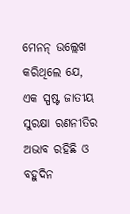ମେନନ୍‌ ଉଲ୍ଲେଖ କରିଥିଲେ ଯେ, ଏକ ସ୍ପଷ୍ଟ ଜାତୀୟ ସୁରକ୍ଷା ରଣନୀତିର ଅଭାବ ରହିଛି ଓ ବହୁଦିନ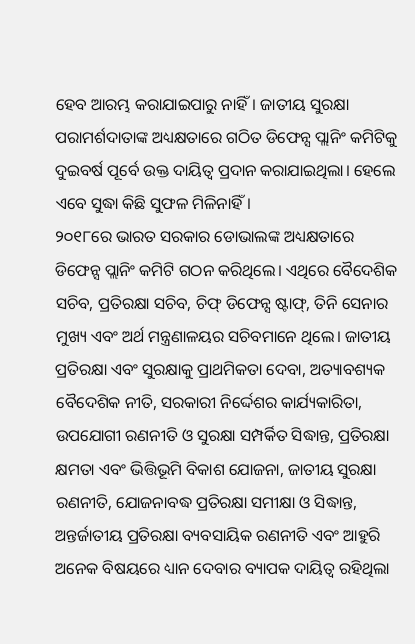ହେବ ଆରମ୍ଭ କରାଯାଇପାରୁ ନାହିଁ। ଜାତୀୟ ସୁରକ୍ଷା ପରାମର୍ଶଦାତାଙ୍କ ଅଧ୍ୟକ୍ଷତାରେ ଗଠିତ ଡିଫେନ୍ସ ପ୍ଲାନିଂ କମିଟିକୁ ଦୁଇବର୍ଷ ପୂର୍ବେ ଉକ୍ତ ଦାୟିତ୍ୱ ପ୍ରଦାନ କରାଯାଇଥିଲା। ହେଲେ ଏବେ ସୁଦ୍ଧା କିଛି ସୁଫଳ ମିଳିନାହିଁ।
୨୦୧୮ରେ ଭାରତ ସରକାର ଡୋଭାଲଙ୍କ ଅଧ୍ୟକ୍ଷତାରେ ଡିଫେନ୍ସ ପ୍ଲାନିଂ କମିଟି ଗଠନ କରିଥିଲେ। ଏଥିରେ ବୈଦେଶିକ ସଚିବ, ପ୍ରତିରକ୍ଷା ସଚିବ, ଚିଫ୍‌ ଡିଫେନ୍ସ ଷ୍ଟାଫ୍‌, ତିନି ସେନାର ମୁଖ୍ୟ ଏବଂ ଅର୍ଥ ମନ୍ତ୍ରଣାଳୟର ସଚିବମାନେ ଥିଲେ। ଜାତୀୟ ପ୍ରତିରକ୍ଷା ଏବଂ ସୁରକ୍ଷାକୁ ପ୍ରାଥମିକତା ଦେବା, ଅତ୍ୟାବଶ୍ୟକ ବୈଦେଶିକ ନୀତି, ସରକାରୀ ନିର୍ଦ୍ଦେଶର କାର୍ଯ୍ୟକାରିତା, ଉପଯୋଗୀ ରଣନୀତି ଓ ସୁରକ୍ଷା ସମ୍ପର୍କିତ ସିଦ୍ଧାନ୍ତ, ପ୍ରତିରକ୍ଷା କ୍ଷମତା ଏବଂ ଭିତ୍ତିଭୂମି ବିକାଶ ଯୋଜନା, ଜାତୀୟ ସୁରକ୍ଷା ରଣନୀତି, ଯୋଜନାବଦ୍ଧ ପ୍ରତିରକ୍ଷା ସମୀକ୍ଷା ଓ ସିଦ୍ଧାନ୍ତ, ଅନ୍ତର୍ଜାତୀୟ ପ୍ରତିରକ୍ଷା ବ୍ୟବସାୟିକ ରଣନୀତି ଏବଂ ଆହୁରି ଅନେକ ବିଷୟରେ ଧ୍ୟାନ ଦେବାର ବ୍ୟାପକ ଦାୟିତ୍ୱ ରହିଥିଲା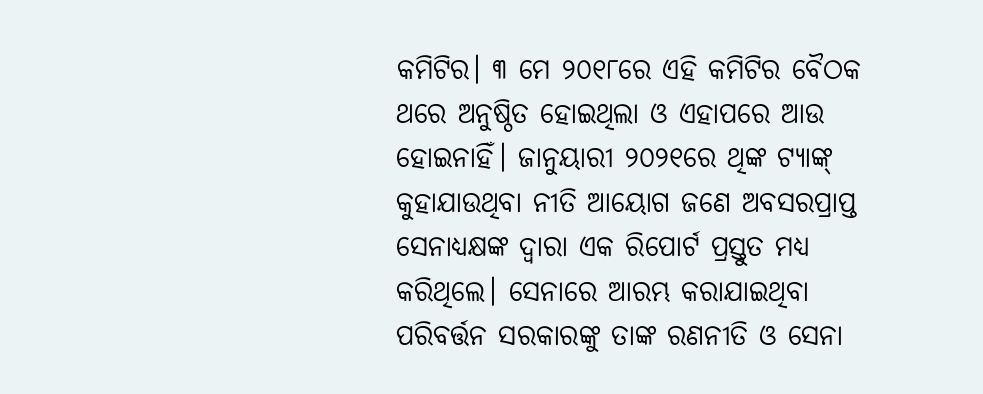କମିଟିର। ୩ ମେ ୨୦୧୮ରେ ଏହି କମିଟିର ବୈଠକ ଥରେ ଅନୁଷ୍ଠିତ ହୋଇଥିଲା ଓ ଏହାପରେ ଆଉ ହୋଇନାହିଁ। ଜାନୁୟାରୀ ୨୦୨୧ରେ ଥିଙ୍କ ଟ୍ୟାଙ୍କ୍‌ କୁହାଯାଉଥିବା ନୀତି ଆୟୋଗ ଜଣେ ଅବସରପ୍ରାପ୍ତ ସେନାଧ୍ୟକ୍ଷଙ୍କ ଦ୍ୱାରା ଏକ ରିପୋର୍ଟ ପ୍ରସ୍ତୁତ ମଧ୍ୟ କରିଥିଲେ। ସେନାରେ ଆରମ୍ଭ କରାଯାଇଥିବା ପରିବର୍ତ୍ତନ ସରକାରଙ୍କୁ ତାଙ୍କ ରଣନୀତି ଓ ସେନା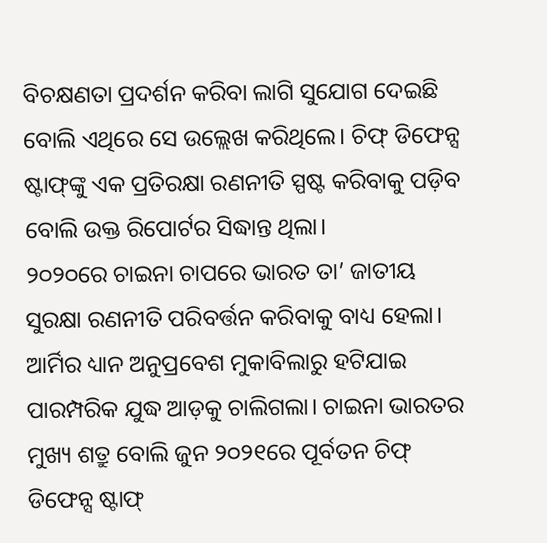ବିଚକ୍ଷଣତା ପ୍ରଦର୍ଶନ କରିବା ଲାଗି ସୁଯୋଗ ଦେଇଛି ବୋଲି ଏଥିରେ ସେ ଉଲ୍ଲେଖ କରିଥିଲେ। ଚିଫ୍‌ ଡିଫେନ୍ସ ଷ୍ଟାଫ୍‌ଙ୍କୁ ଏକ ପ୍ରତିରକ୍ଷା ରଣନୀତି ସ୍ପଷ୍ଟ କରିବାକୁ ପଡ଼ିବ ବୋଲି ଉକ୍ତ ରିପୋର୍ଟର ସିଦ୍ଧାନ୍ତ ଥିଲା।
୨୦୨୦ରେ ଚାଇନା ଚାପରେ ଭାରତ ତା’ ଜାତୀୟ ସୁରକ୍ଷା ରଣନୀତି ପରିବର୍ତ୍ତନ କରିବାକୁ ବାଧ୍ୟ ହେଲା। ଆର୍ମିର ଧ୍ୟାନ ଅନୁପ୍ରବେଶ ମୁକାବିଲାରୁ ହଟିଯାଇ ପାରମ୍ପରିକ ଯୁଦ୍ଧ ଆଡ଼କୁ ଚାଲିଗଲା। ଚାଇନା ଭାରତର ମୁଖ୍ୟ ଶତ୍ରୁ ବୋଲି ଜୁନ ୨୦୨୧ରେ ପୂର୍ବତନ ଚିଫ୍‌ ଡିଫେନ୍ସ ଷ୍ଟାଫ୍‌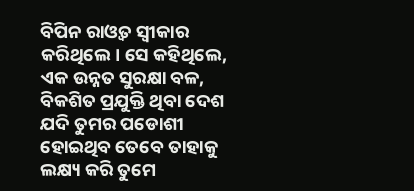ବିପିନ ରାଓ୍ବତ ସ୍ବୀକାର କରିଥିଲେ। ସେ କହିଥିଲେ, ଏକ ଉନ୍ନତ ସୁରକ୍ଷା ବଳ, ବିକଶିତ ପ୍ରଯୁକ୍ତି ଥିବା ଦେଶ ଯଦି ତୁମର ପଡୋଶୀ ହୋଇଥିବ ତେବେ ତାହାକୁ ଲକ୍ଷ୍ୟ କରି ତୁମେ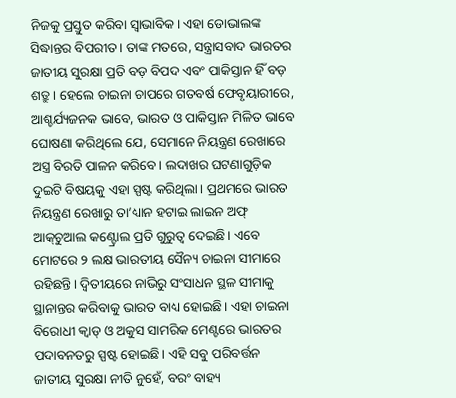ନିଜକୁ ପ୍ରସ୍ତୁତ କରିବା ସ୍ବାଭାବିକ। ଏହା ଡୋଭାଲଙ୍କ ସିଦ୍ଧାନ୍ତର ବିପରୀତ। ତାଙ୍କ ମତରେ, ସନ୍ତ୍ରାସବାଦ ଭାରତର ଜାତୀୟ ସୁରକ୍ଷା ପ୍ରତି ବଡ଼ ବିପଦ ଏବଂ ପାକିସ୍ତାନ ହିଁ ବଡ଼ ଶତ୍ରୁ। ହେଲେ ଚାଇନା ଚାପରେ ଗତବର୍ଷ ଫେବୃୟାରୀରେ, ଆଶ୍ଚର୍ଯ୍ୟଜନକ ଭାବେ, ଭାରତ ଓ ପାକିସ୍ତାନ ମିଳିତ ଭାବେ ଘୋଷଣା କରିଥିଲେ ଯେ, ସେମାନେ ନିୟନ୍ତ୍ରଣ ରେଖାରେ ଅସ୍ତ୍ର ବିରତି ପାଳନ କରିବେ। ଲଦାଖର ଘଟଣାଗୁଡ଼ିକ ଦୁଇଟି ବିଷୟକୁ ଏହା ସ୍ପଷ୍ଟ କରିଥିଲା। ପ୍ରଥମରେ ଭାରତ ନିୟନ୍ତ୍ରଣ ରେଖାରୁ ତା’ଧ୍ୟାନ ହଟାଇ ଲାଇନ ଅଫ୍‌ ଆକ୍‌ଚୁଆଲ କଣ୍ଟ୍ରୋଲ ପ୍ରତି ଗୁରୁତ୍ୱ ଦେଇଛି। ଏବେ ମୋଟରେ ୨ ଲକ୍ଷ ଭାରତୀୟ ସୈନ୍ୟ ଚାଇନା ସୀମାରେ ରହିଛନ୍ତି। ଦ୍ୱିତୀୟରେ ନାଭିରୁ ସଂସାଧନ ସ୍ଥଳ ସୀମାକୁ ସ୍ଥାନାନ୍ତର କରିବାକୁ ଭାରତ ବାଧ୍ୟ ହୋଇଛି। ଏହା ଚାଇନା ବିରୋଧୀ କ୍ୱାଡ୍‌ ଓ ଅକୁସ ସାମରିକ ମେଣ୍ଟରେ ଭାରତର ପଦାବନତରୁ ସ୍ପଷ୍ଟ ହୋଇଛି। ଏହି ସବୁ ପରିବର୍ତ୍ତନ ଜାତୀୟ ସୁରକ୍ଷା ନୀତି ନୁହେଁ, ବରଂ ବାହ୍ୟ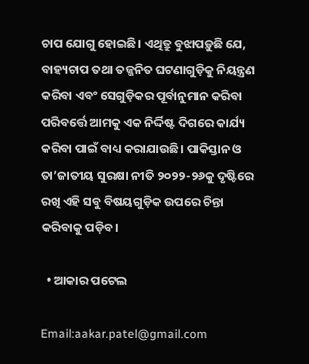ଚାପ ଯୋଗୁ ହୋଇଛି। ଏଥିତ୍ରୁ ବୁଝାପଡ଼ୁଛି ଯେ, ବାହ୍ୟଚାପ ତଥା ତଜ୍ଜନିତ ଘଟଣାଗୁଡ଼ିକୁ ନିୟନ୍ତ୍ରଣ କରିବା ଏବଂ ସେଗୁଡ଼ିକର ପୂର୍ବାନୁମାନ କରିବା ପରିବର୍ତ୍ତେ ଆମକୁ ଏକ ନିର୍ଦ୍ଦିଷ୍ଟ ଦିଗରେ କାର୍ଯ୍ୟ କରିବା ପାଇଁ ବାଧ୍ୟ କରାଯାଉଛି। ପାକିସ୍ତାନ ଓ ତା’ଜାତୀୟ ସୁରକ୍ଷା ନୀତି ୨୦୨୨-୨୬କୁ ଦୃଷ୍ଟିରେ ରଖି ଏହି ସବୁ ବିଷୟଗୁଡ଼ିକ ଉପରେ ଚିନ୍ତା କରିବାକୁ ପଡ଼ିବ।

  • ଆକାର ପଟେଲ

Email:aakar.patel@gmail.com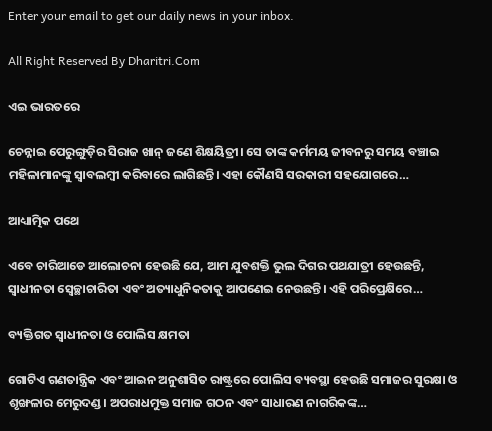Enter your email to get our daily news in your inbox.

All Right Reserved By Dharitri.Com

ଏଇ ଭାରତରେ

ଚେନ୍ନାଇ ପେରୁଙ୍ଗୁଡ଼ିର ସିରାଜ ଖାନ୍‌ ଜଣେ ଶିକ୍ଷୟିତ୍ରୀ। ସେ ତାଙ୍କ କର୍ମମୟ ଜୀବନରୁ ସମୟ ବଞ୍ଚାଇ ମହିଳାମାନଙ୍କୁ ସ୍ବାବଲମ୍ବୀ କରିବାରେ ଲାଗିଛନ୍ତି। ଏହା କୌଣସି ସରକାରୀ ସହଯୋଗରେ…

ଆଧ୍ୟାତ୍ମିକ ପଥେ

ଏବେ ଚାରିଆଡେ ଆଲୋଚନା ହେଉଛି ଯେ, ଆମ ଯୁବଶକ୍ତି ଭୁଲ ଦିଗର ପଥଯାତ୍ରୀ ହେଉଛନ୍ତି, ସ୍ବାଧୀନତା ସ୍ବେଚ୍ଛାଚାରିତା ଏବଂ ଅତ୍ୟାଧୁନିକତାକୁ ଆପଣେଇ ନେଉଛନ୍ତି। ଏହି ପରିପ୍ରେକ୍ଷିରେ…

ବ୍ୟକ୍ତିଗତ ସ୍ବାଧୀନତା ଓ ପୋଲିସ କ୍ଷମତା

ଗୋଟିଏ ଗଣତାନ୍ତ୍ରିକ ଏବଂ ଆଇନ ଅନୁଶାସିତ ରାଷ୍ଟ୍ରରେ ପୋଲିସ ବ୍ୟବସ୍ଥା ହେଉଛି ସମାଜର ସୁରକ୍ଷା ଓ ଶୃଙ୍ଖଳାର ମେରୁଦଣ୍ଡ। ଅପରାଧମୁକ୍ତ ସମାଜ ଗଠନ ଏବଂ ସାଧାରଣ ନାଗରିକଙ୍କ…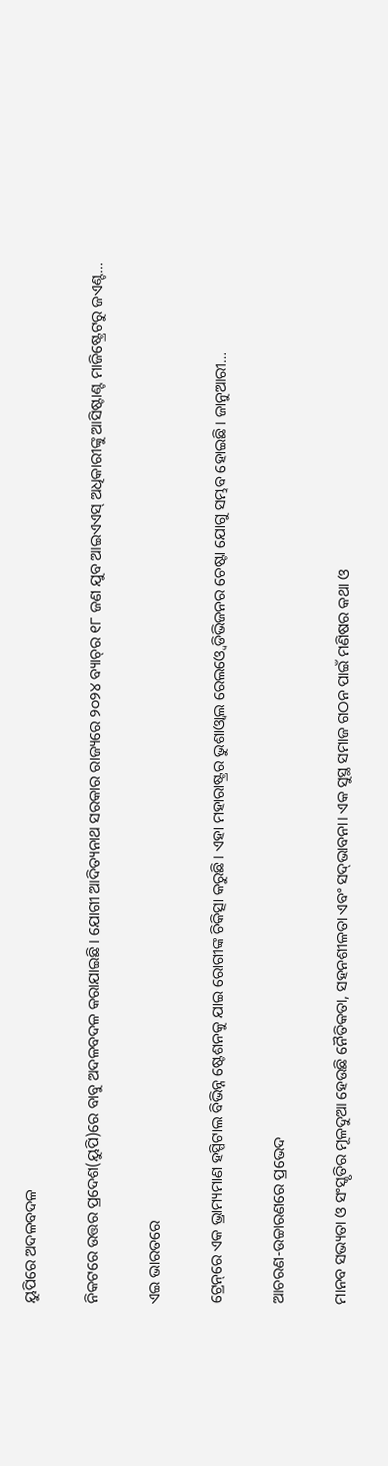ୟୁପିରେ ଅଦଳବଦଳ

ନିକଟରେ ଉତ୍ତର ପ୍ରଦେଶ(ୟୁପି)ରେ ବାବୁ ଅଦଳବଦଳ କରାଯାଇଛି। ଯୋଗୀ ଆଦିତ୍ୟନାଥ ସରକାର ରାଜ୍ୟରେ ୨୦୨୪ ବ୍ୟାଚ୍‌ର ୧୮ ଜଣ ଯୁବ ଆଇଏଏସ୍‌ ଅଧିକାରୀଙ୍କୁ ଆସିଷ୍ଟାଣ୍ଟ ମାଜିଷ୍ଟ୍ରେଟରୁ ଜଏଣ୍ଟ…

ଏଇ ଭାରତରେ

ଟ୍ରେନ୍‌ରେ ଏକ ଭ୍ରାମ୍ୟମାଣ ହସ୍ପିଟାଲ ବିଭିନ୍ନ ଷ୍ଟେଶନକୁ ଯାଇ ରୋଗୀଙ୍କ ଚିକିତ୍ସା କରୁଛି। ଏହା ମହାରାଷ୍ଟ୍ରର ଭୁଶାଓ୍ବାଲ ରେଲଓ୍ବେ ଡିଭିଜନର ଚେଷ୍ଟା ଯୋଗୁ ସମ୍ଭବ ହୋଇଛି। ଜାନୁଆରୀ…

ଆଚରଣ-ଉଚ୍ଚାରଣରେ ପ୍ରଭେଦ

ମାନବ ସଭ୍ୟତା ଓ ସଂସ୍କୃତିର ମୂଳଦୁଆ ହେଉଛି ନୈତିକତା, ସହନଶୀଳତା ଏବଂ ସଦ୍‌ଭାବନା। ଏକ ସୁସ୍ଥ ସମାଜ ଗଠନ ପାଇଁ ମଣିଷର କଥା ଓ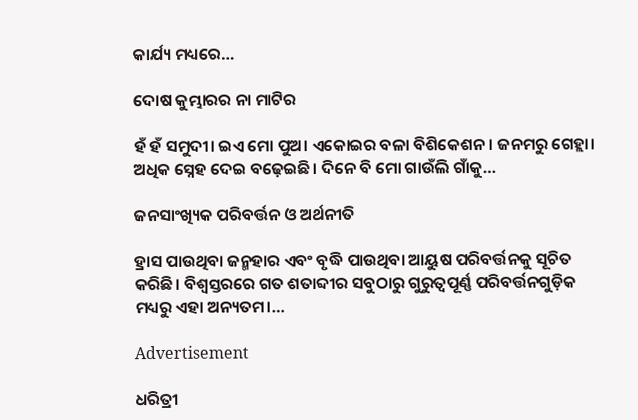କାର୍ଯ୍ୟ ମଧ୍ୟରେ…

ଦୋଷ କୁମ୍ଭାରର ନା ମାଟିର

ହଁ ହଁ ସମୁଦୀ। ଇଏ ମୋ ପୁଅ। ଏକୋଇର ବଳା ବିଶିକେଶନ। ଜନମରୁ ଗେହ୍ଲା। ଅଧିକ ସ୍ନେହ ଦେଇ ବଢ଼େଇଛି। ଦିନେ ବି ମୋ ଗାଉଁଲି ଗାଁକୁ…

ଜନସାଂଖ୍ୟିକ ପରିବର୍ତ୍ତନ ଓ ଅର୍ଥନୀତି

ହ୍ରାସ ପାଉଥିବା ଜନ୍ମହାର ଏବଂ ବୃଦ୍ଧି ପାଉଥିବା ଆୟୁଷ ପରିବର୍ତ୍ତନକୁ ସୂଚିତ କରିଛି। ବିଶ୍ୱସ୍ତରରେ ଗତ ଶତାବ୍ଦୀର ସବୁଠାରୁ ଗୁରୁତ୍ୱପୂର୍ଣ୍ଣ ପରିବର୍ତ୍ତନଗୁଡ଼ିକ ମଧ୍ୟରୁ ଏହା ଅନ୍ୟତମ।…

Advertisement

ଧରିତ୍ରୀ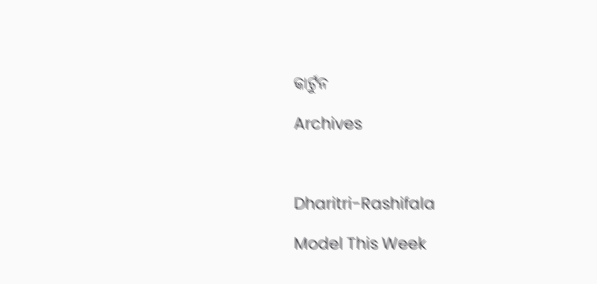କାର୍ଟୁନ

Archives



Dharitri-Rashifala

Model This Week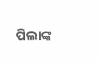ପିଲାଙ୍କ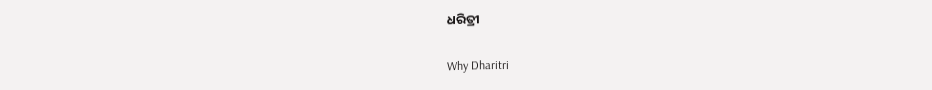ଧରିତ୍ରୀ

Why Dharitri